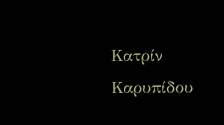Κατρίν Καρυπίδου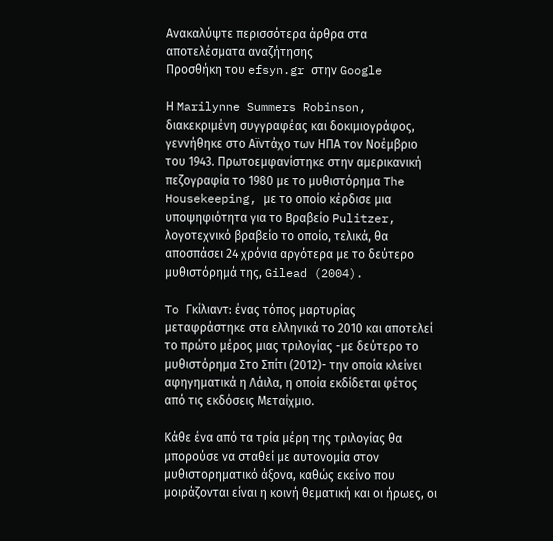Ανακαλύψτε περισσότερα άρθρα στα αποτελέσματα αναζήτησης
Προσθήκη του efsyn.gr στην Google

Η Marilynne Summers Robinson, διακεκριμένη συγγραφέας και δοκιμιογράφος, γεννήθηκε στο Αϊντάχο των ΗΠΑ τον Νοέμβριο του 1943. Πρωτοεμφανίστηκε στην αμερικανική πεζογραφία το 1980 με το μυθιστόρημα The Housekeeping, με το οποίο κέρδισε μια υποψηφιότητα για το Βραβείο Pulitzer, λογοτεχνικό βραβείο το οποίο, τελικά, θα αποσπάσει 24 χρόνια αργότερα με το δεύτερο μυθιστόρημά της, Gilead (2004).

To Γκίλιαντ: ένας τόπος μαρτυρίας μεταφράστηκε στα ελληνικά το 2010 και αποτελεί το πρώτο μέρος μιας τριλογίας -με δεύτερο το μυθιστόρημα Στο Σπίτι (2012)- την οποία κλείνει αφηγηματικά η Λάιλα, η οποία εκδίδεται φέτος από τις εκδόσεις Μεταίχμιο.

Κάθε ένα από τα τρία μέρη της τριλογίας θα μπορούσε να σταθεί με αυτονομία στον μυθιστορηματικό άξονα, καθώς εκείνο που μοιράζονται είναι η κοινή θεματική και οι ήρωες, οι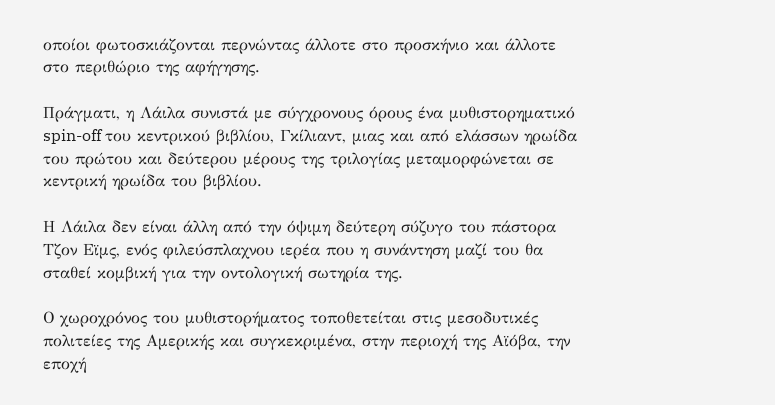οποίοι φωτοσκιάζονται περνώντας άλλοτε στο προσκήνιο και άλλοτε στο περιθώριο της αφήγησης.

Πράγματι, η Λάιλα συνιστά με σύγχρονους όρους ένα μυθιστορηματικό spin-off του κεντρικού βιβλίου, Γκίλιαντ, μιας και από ελάσσων ηρωίδα του πρώτου και δεύτερου μέρους της τριλογίας μεταμορφώνεται σε κεντρική ηρωίδα του βιβλίου.

Η Λάιλα δεν είναι άλλη από την όψιμη δεύτερη σύζυγο του πάστορα Τζον Εϊμς, ενός φιλεύσπλαχνου ιερέα που η συνάντηση μαζί του θα σταθεί κομβική για την οντολογική σωτηρία της.

Ο χωροχρόνος του μυθιστορήματος τοποθετείται στις μεσοδυτικές πολιτείες της Αμερικής και συγκεκριμένα, στην περιοχή της Αϊόβα, την εποχή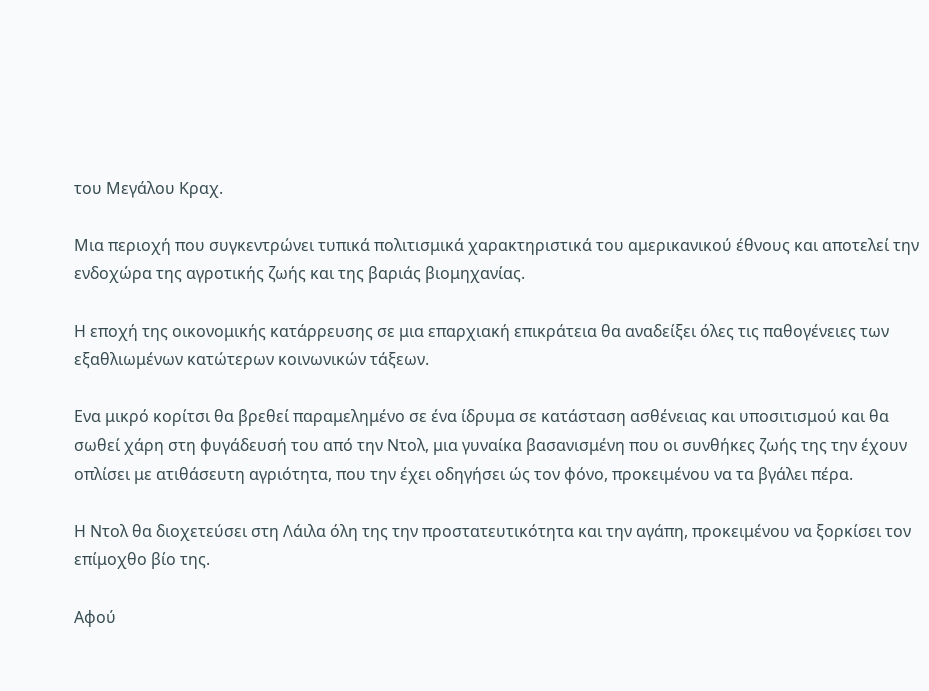του Μεγάλου Κραχ.

Μια περιοχή που συγκεντρώνει τυπικά πολιτισμικά χαρακτηριστικά του αμερικανικού έθνους και αποτελεί την ενδοχώρα της αγροτικής ζωής και της βαριάς βιομηχανίας.

Η εποχή της οικονομικής κατάρρευσης σε μια επαρχιακή επικράτεια θα αναδείξει όλες τις παθογένειες των εξαθλιωμένων κατώτερων κοινωνικών τάξεων.

Ενα μικρό κορίτσι θα βρεθεί παραμελημένο σε ένα ίδρυμα σε κατάσταση ασθένειας και υποσιτισμού και θα σωθεί χάρη στη φυγάδευσή του από την Ντολ, μια γυναίκα βασανισμένη που οι συνθήκες ζωής της την έχουν οπλίσει με ατιθάσευτη αγριότητα, που την έχει οδηγήσει ώς τον φόνο, προκειμένου να τα βγάλει πέρα.

Η Ντολ θα διοχετεύσει στη Λάιλα όλη της την προστατευτικότητα και την αγάπη, προκειμένου να ξορκίσει τον επίμοχθο βίο της.

Αφού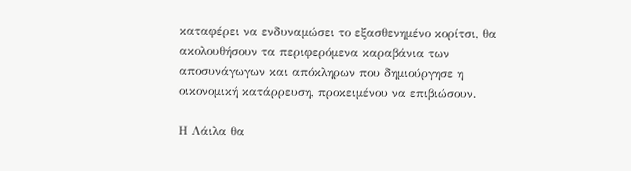καταφέρει να ενδυναμώσει το εξασθενημένο κορίτσι, θα ακολουθήσουν τα περιφερόμενα καραβάνια των αποσυνάγωγων και απόκληρων που δημιούργησε η οικονομική κατάρρευση, προκειμένου να επιβιώσουν.

Η Λάιλα θα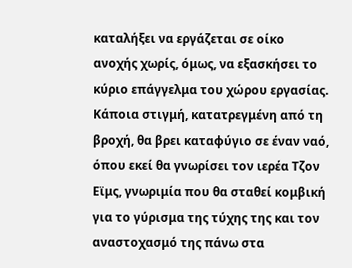καταλήξει να εργάζεται σε οίκο ανοχής χωρίς, όμως, να εξασκήσει το κύριο επάγγελμα του χώρου εργασίας. Κάποια στιγμή, κατατρεγμένη από τη βροχή, θα βρει καταφύγιο σε έναν ναό, όπου εκεί θα γνωρίσει τον ιερέα Τζον Εϊμς, γνωριμία που θα σταθεί κομβική για το γύρισμα της τύχης της και τον αναστοχασμό της πάνω στα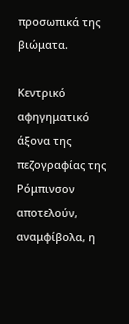προσωπικά της βιώματα.

Κεντρικό αφηγηματικό άξονα της πεζογραφίας της Ρόμπινσον αποτελούν, αναμφίβολα, η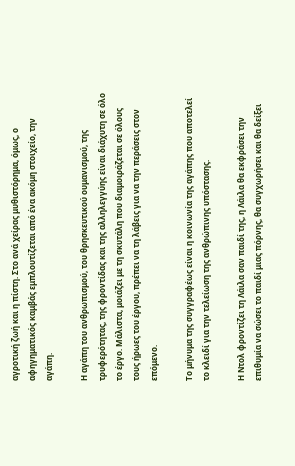αγροτική ζωή και η πίστη. Στο ανά χείρας μυθιστόρημα, όμως, ο αφηγηματικός καμβάς εμπλουτίζεται από ένα ακόμη στοιχείο, την αγάπη.

Η αγάπη του ανθρωπισμού, του θρησκευτικού ουμανισμού, της τρυφερότητας, της φροντίδας και της αλληλεγγύης είναι διάχυτη σε όλο το έργο. Μάλιστα, μοιάζει με τη σκυτάλη που διαμοιράζεται σε όλους τους ήρωες του έργου, πρέπει να τη λάβεις για να την περάσεις στον επόμενο.

Το μήνυμα της συγγραφέως είναι η κοινωνία της αγάπης που αποτελεί το κλειδί για την τελείωση της ανθρώπινης υπόστασης.

Η Ντολ φροντίζει τη Λάιλα σαν παιδί της, η Λάιλα θα εκφράσει την επιθυμία να σώσει το παιδί μιας πόρνης, θα συγχωρήσει και θα δείξει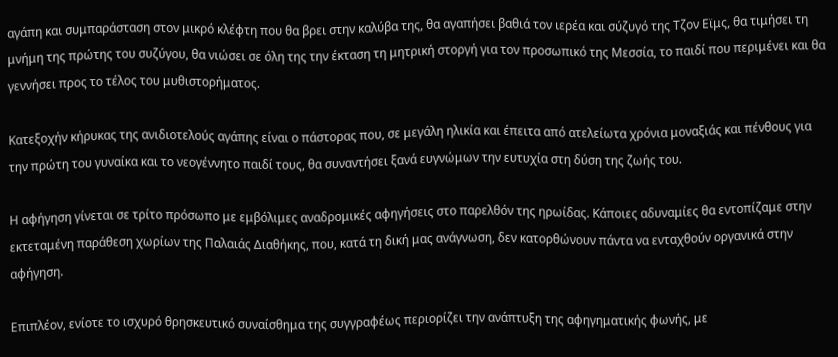αγάπη και συμπαράσταση στον μικρό κλέφτη που θα βρει στην καλύβα της, θα αγαπήσει βαθιά τον ιερέα και σύζυγό της Τζον Εϊμς, θα τιμήσει τη μνήμη της πρώτης του συζύγου, θα νιώσει σε όλη της την έκταση τη μητρική στοργή για τον προσωπικό της Μεσσία, το παιδί που περιμένει και θα γεννήσει προς το τέλος του μυθιστορήματος.

Κατεξοχήν κήρυκας της ανιδιοτελούς αγάπης είναι ο πάστορας που, σε μεγάλη ηλικία και έπειτα από ατελείωτα χρόνια μοναξιάς και πένθους για την πρώτη του γυναίκα και το νεογέννητο παιδί τους, θα συναντήσει ξανά ευγνώμων την ευτυχία στη δύση της ζωής του.

Η αφήγηση γίνεται σε τρίτο πρόσωπο με εμβόλιμες αναδρομικές αφηγήσεις στο παρελθόν της ηρωίδας. Κάποιες αδυναμίες θα εντοπίζαμε στην εκτεταμένη παράθεση χωρίων της Παλαιάς Διαθήκης, που, κατά τη δική μας ανάγνωση, δεν κατορθώνουν πάντα να ενταχθούν οργανικά στην αφήγηση.

Επιπλέον, ενίοτε το ισχυρό θρησκευτικό συναίσθημα της συγγραφέως περιορίζει την ανάπτυξη της αφηγηματικής φωνής, με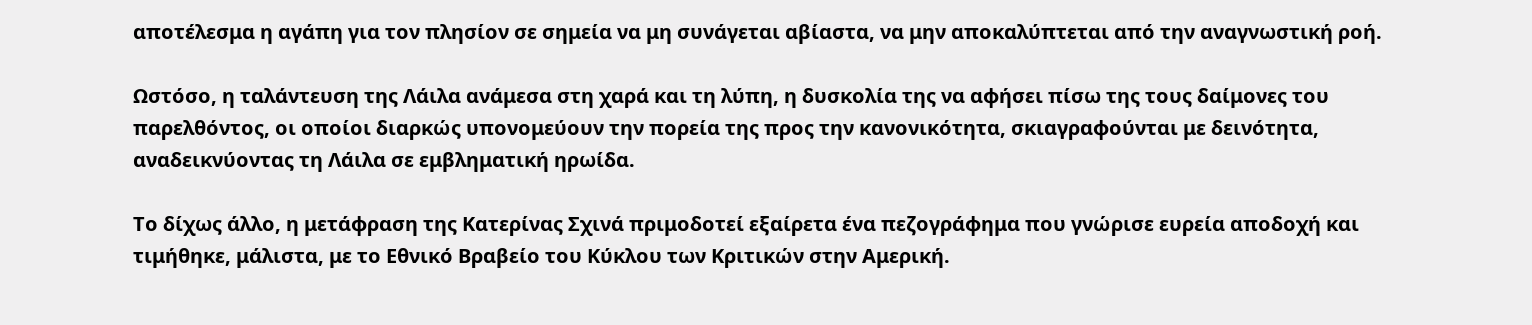αποτέλεσμα η αγάπη για τον πλησίον σε σημεία να μη συνάγεται αβίαστα, να μην αποκαλύπτεται από την αναγνωστική ροή.

Ωστόσο, η ταλάντευση της Λάιλα ανάμεσα στη χαρά και τη λύπη, η δυσκολία της να αφήσει πίσω της τους δαίμονες του παρελθόντος, οι οποίοι διαρκώς υπονομεύουν την πορεία της προς την κανονικότητα, σκιαγραφούνται με δεινότητα, αναδεικνύοντας τη Λάιλα σε εμβληματική ηρωίδα.

Το δίχως άλλο, η μετάφραση της Κατερίνας Σχινά πριμοδοτεί εξαίρετα ένα πεζογράφημα που γνώρισε ευρεία αποδοχή και τιμήθηκε, μάλιστα, με το Εθνικό Βραβείο του Κύκλου των Κριτικών στην Αμερική.